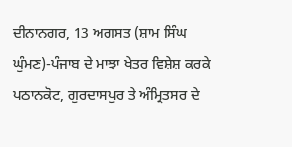ਦੀਨਾਨਗਰ, 13 ਅਗਸਤ (ਸ਼ਾਮ ਸਿੰਘ ਘੁੰਮਣ)-ਪੰਜਾਬ ਦੇ ਮਾਝਾ ਖੇਤਰ ਵਿਸ਼ੇਸ਼ ਕਰਕੇ ਪਠਾਨਕੋਟ, ਗੁਰਦਾਸਪੁਰ ਤੇ ਅੰਮ੍ਰਿਤਸਰ ਦੇ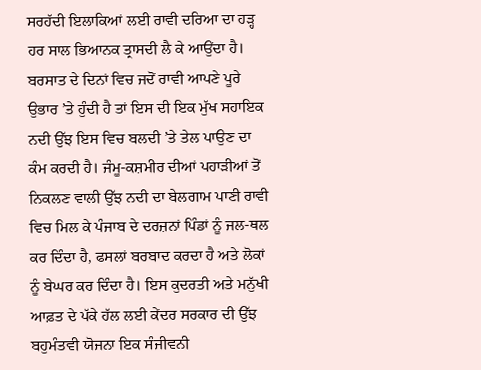ਸਰਹੱਦੀ ਇਲਾਕਿਆਂ ਲਈ ਰਾਵੀ ਦਰਿਆ ਦਾ ਹੜ੍ਹ ਹਰ ਸਾਲ ਭਿਆਨਕ ਤ੍ਰਾਸਦੀ ਲੈ ਕੇ ਆਉਂਦਾ ਹੈ। ਬਰਸਾਤ ਦੇ ਦਿਨਾਂ ਵਿਚ ਜਦੋਂ ਰਾਵੀ ਆਪਣੇ ਪੂਰੇ ਉਭਾਰ ’ਤੇ ਹੁੰਦੀ ਹੈ ਤਾਂ ਇਸ ਦੀ ਇਕ ਮੁੱਖ ਸਹਾਇਕ ਨਦੀ ਉੱਝ ਇਸ ਵਿਚ ਬਲਦੀ ’ਤੇ ਤੇਲ ਪਾਉਣ ਦਾ ਕੰਮ ਕਰਦੀ ਹੈ। ਜੰਮੂ-ਕਸ਼ਮੀਰ ਦੀਆਂ ਪਹਾੜੀਆਂ ਤੋਂ ਨਿਕਲਣ ਵਾਲੀ ਉੱਝ ਨਦੀ ਦਾ ਬੇਲਗਾਮ ਪਾਣੀ ਰਾਵੀ ਵਿਚ ਮਿਲ ਕੇ ਪੰਜਾਬ ਦੇ ਦਰਜ਼ਨਾਂ ਪਿੰਡਾਂ ਨੂੰ ਜਲ-ਥਲ ਕਰ ਦਿੰਦਾ ਹੈ, ਫਸਲਾਂ ਬਰਬਾਦ ਕਰਦਾ ਹੈ ਅਤੇ ਲੋਕਾਂ ਨੂੰ ਬੇਘਰ ਕਰ ਦਿੰਦਾ ਹੈ। ਇਸ ਕੁਦਰਤੀ ਅਤੇ ਮਨੁੱਖੀ ਆਫ਼ਤ ਦੇ ਪੱਕੇ ਹੱਲ ਲਈ ਕੇਂਦਰ ਸਰਕਾਰ ਦੀ ਉੱਝ ਬਹੁਮੰਤਵੀ ਯੋਜਨਾ ਇਕ ਸੰਜੀਵਨੀ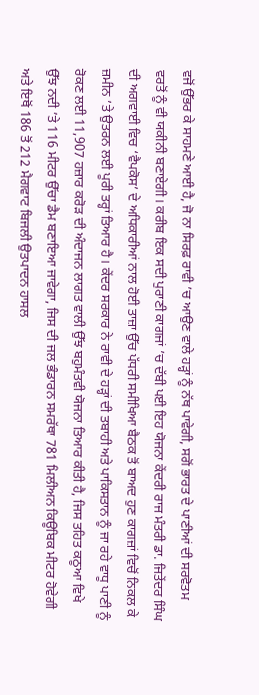ਵਜੋਂ ਉੱਭਰ ਕੇ ਸਾਹਮਣੇ ਆਈ ਹੈ, ਜੋ ਨਾ ਸਿਰਫ਼ ਰਾਵੀ ’ਚ ਆਉਣ ਵਾਲੇ ਹੜ੍ਹਾਂ ਨੂੰ ਨੱਥ ਪਾਵੇਗੀ, ਸਗੋਂ ਭਾਰਤ ਦੇ ਪਾਣੀਆਂ ਦੀ ਸਰਵੋਤਮ ਵਰਤੋਂ ਨੂੰ ਵੀ ਯਕੀਨੀ ਬਣਾਏਗੀ। ਕਰੀਬ ਇਕ ਸਦੀ ਪੁਰਾਣੀ ਕਾਗਜਾਂ ’ਚ ਦੱਬੀ ਪਈ ਇਹ ਯੋਜਨਾ ਕੇਂਦਰੀ ਰਾਜ ਮੰਤਰੀ ਡਾ. ਜਿਤੇਂਦਰ ਸਿੰਘ ਦੀ ਅਗਵਾਈ ਵਿਚ ‘ਵੈਪਕੋਸ’ ਦੇ ਅਧਿਕਾਰੀਆਂ ਨਾਲ ਹੋਈ ਤਾਜ਼ਾ ਉੱਚ ਪੱਧਰੀ ਸਮੀਖਿਆ ਬੈਠਕ ਤੋਂ ਬਾਅਦ ਹੁਣ ਕਾਗਜ਼ਾਂ ਵਿਚੋਂ ਨਿਕਲ ਕੇ ਜ਼ਮੀਨ ’ਤੇ ਉਤਰਨ ਲਈ ਪੂਰੀ ਤਰ੍ਹਾਂ ਤਿਆਰ ਹੈ। ਕੇਂਦਰ ਸਰਕਾਰ ਨੇ ਰਾਵੀ ਦੇ ਹੜ੍ਹਾਂ ਦੀ ਤਬਾਹੀ ਅਤੇ ਪਾਕਿਸਤਾਨ ਨੂੰ ਜਾ ਰਹੇ ਵਾਧੂ ਪਾਣੀ ਨੂੰ ਰੋਕਣ ਲਈ 11,907 ਹਜ਼ਾਰ ਕਰੋੜ ਦੀ ਅੰਦਾਜਨ ਲਾਗਤ ਵਾਲੀ ਉੱਝ ਬਹੁਮੰਤਵੀ ਯੋਜਨਾ ਤਿਆਰ ਕੀਤੀ ਹੈ, ਜਿਸ ਤਹਿਤ ਕਠੂਆ ਵਿਖੇ ਉੱਝ ਨਦੀ ’ਤੇ 116 ਮੀਟਰ ਉੱਚਾ ਡੈਮ ਬਣਾਇਆ ਜਾਵੇਗਾ, ਜਿਸ ਦੀ ਜਲ ਭੰਡਾਰਨ ਸਮਰੱਥਾ 781 ਮਿਲੀਅਨ ਕਿਊਬਿਕ ਮੀਟਰ ਹੋਵੇਗੀ ਅਤੇ ਇਥੋਂ 186 ਤੋਂ 212 ਮੈਗਵਾਟ ਬਿਜਲੀ ਉਤਪਾਦਨ ਹਾਸਲ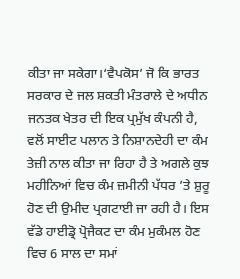ਕੀਤਾ ਜਾ ਸਕੇਗਾ।‘ਵੈਪਕੋਸ’ ਜੋ ਕਿ ਭਾਰਤ ਸਰਕਾਰ ਦੇ ਜਲ ਸ਼ਕਤੀ ਮੰਤਰਾਲੇ ਦੇ ਅਧੀਨ ਜਨਤਕ ਖੇਤਰ ਦੀ ਇਕ ਪ੍ਰਮੁੱਖ ਕੰਪਨੀ ਹੈ, ਵਲੋਂ ਸਾਈਟ ਪਲਾਨ ਤੇ ਨਿਸ਼ਾਨਦੇਹੀ ਦਾ ਕੰਮ ਤੇਜ਼ੀ ਨਾਲ ਕੀਤਾ ਜਾ ਰਿਹਾ ਹੈ ਤੇ ਅਗਲੇ ਕੁਝ ਮਹੀਨਿਆਂ ਵਿਚ ਕੰਮ ਜ਼ਮੀਨੀ ਪੱਧਰ ’ਤੇ ਸ਼ੁਰੂ ਹੋਣ ਦੀ ਉਮੀਦ ਪ੍ਰਗਟਾਈ ਜਾ ਰਹੀ ਹੈ। ਇਸ ਵੱਡੇ ਹਾਈਡ੍ਰੋ ਪ੍ਰੋਜੈਕਟ ਦਾ ਕੰਮ ਮੁਕੰਮਲ ਹੋਣ ਵਿਚ 6 ਸਾਲ ਦਾ ਸਮਾਂ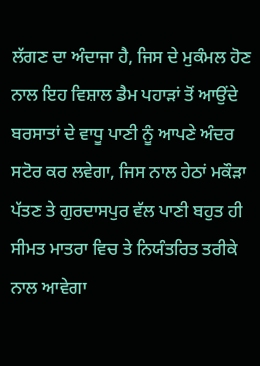ਲੱਗਣ ਦਾ ਅੰਦਾਜਾ ਹੈ, ਜਿਸ ਦੇ ਮੁਕੰਮਲ ਹੋਣ ਨਾਲ ਇਹ ਵਿਸ਼ਾਲ ਡੈਮ ਪਹਾੜਾਂ ਤੋਂ ਆਉਂਦੇ ਬਰਸਾਤਾਂ ਦੇ ਵਾਧੂ ਪਾਣੀ ਨੂੰ ਆਪਣੇ ਅੰਦਰ ਸਟੋਰ ਕਰ ਲਵੇਗਾ, ਜਿਸ ਨਾਲ ਹੇਠਾਂ ਮਕੌੜਾ ਪੱਤਣ ਤੇ ਗੁਰਦਾਸਪੁਰ ਵੱਲ ਪਾਣੀ ਬਹੁਤ ਹੀ ਸੀਮਤ ਮਾਤਰਾ ਵਿਚ ਤੇ ਨਿਯੰਤਰਿਤ ਤਰੀਕੇ ਨਾਲ ਆਵੇਗਾ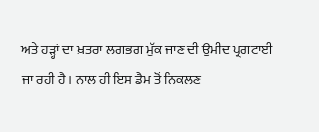ਅਤੇ ਹੜ੍ਹਾਂ ਦਾ ਖ਼ਤਰਾ ਲਗਭਗ ਮੁੱਕ ਜਾਣ ਦੀ ਉਮੀਦ ਪ੍ਰਗਟਾਈ ਜਾ ਰਹੀ ਹੈ। ਨਾਲ ਹੀ ਇਸ ਡੈਮ ਤੋਂ ਨਿਕਲਣ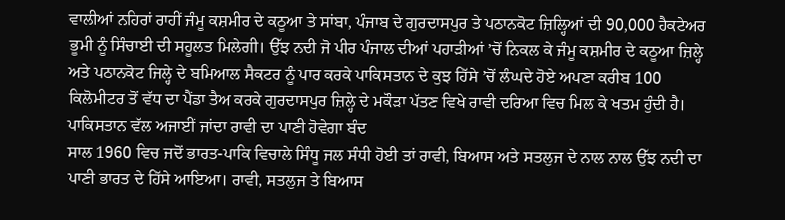ਵਾਲੀਆਂ ਨਹਿਰਾਂ ਰਾਹੀਂ ਜੰਮੂ ਕਸ਼ਮੀਰ ਦੇ ਕਠੂਆ ਤੇ ਸਾਂਬਾ, ਪੰਜਾਬ ਦੇ ਗੁਰਦਾਸਪੁਰ ਤੇ ਪਠਾਨਕੋਟ ਜ਼ਿਲ੍ਹਿਆਂ ਦੀ 90,000 ਹੈਕਟੇਅਰ ਭੂਮੀ ਨੂੰ ਸਿੰਚਾਈ ਦੀ ਸਹੂਲਤ ਮਿਲੇਗੀ। ਉੱਝ ਨਦੀ ਜੋ ਪੀਰ ਪੰਜਾਲ ਦੀਆਂ ਪਹਾੜੀਆਂ ’ਚੋਂ ਨਿਕਲ ਕੇ ਜੰਮੂ ਕਸ਼ਮੀਰ ਦੇ ਕਠੂਆ ਜ਼ਿਲ੍ਹੇ ਅਤੇ ਪਠਾਨਕੋਟ ਜਿਲ੍ਹੇ ਦੇ ਬਮਿਆਲ ਸੈਕਟਰ ਨੂੰ ਪਾਰ ਕਰਕੇ ਪਾਕਿਸਤਾਨ ਦੇ ਕੁਝ ਹਿੱਸੇ ’ਚੋਂ ਲੰਘਦੇ ਹੋਏ ਅਪਣਾ ਕਰੀਬ 100 ਕਿਲੋਮੀਟਰ ਤੋਂ ਵੱਧ ਦਾ ਪੈਂਡਾ ਤੈਅ ਕਰਕੇ ਗੁਰਦਾਸਪੁਰ ਜ਼ਿਲ੍ਹੇ ਦੇ ਮਕੌੜਾ ਪੱਤਣ ਵਿਖੇ ਰਾਵੀ ਦਰਿਆ ਵਿਚ ਮਿਲ ਕੇ ਖਤਮ ਹੁੰਦੀ ਹੈ।
ਪਾਕਿਸਤਾਨ ਵੱਲ ਅਜਾਈਂ ਜਾਂਦਾ ਰਾਵੀ ਦਾ ਪਾਣੀ ਹੋਵੇਗਾ ਬੰਦ
ਸਾਲ 1960 ਵਿਚ ਜਦੋਂ ਭਾਰਤ-ਪਾਕਿ ਵਿਚਾਲੇ ਸਿੰਧੂ ਜਲ ਸੰਧੀ ਹੋਈ ਤਾਂ ਰਾਵੀ, ਬਿਆਸ ਅਤੇ ਸਤਲੁਜ ਦੇ ਨਾਲ ਨਾਲ ਉੱਝ ਨਦੀ ਦਾ ਪਾਣੀ ਭਾਰਤ ਦੇ ਹਿੱਸੇ ਆਇਆ। ਰਾਵੀ, ਸਤਲੁਜ ਤੇ ਬਿਆਸ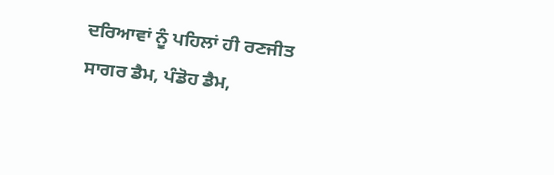ਦਰਿਆਵਾਂ ਨੂੰ ਪਹਿਲਾਂ ਹੀ ਰਣਜੀਤ ਸਾਗਰ ਡੈਮ, ਪੰਡੋਹ ਡੈਮ,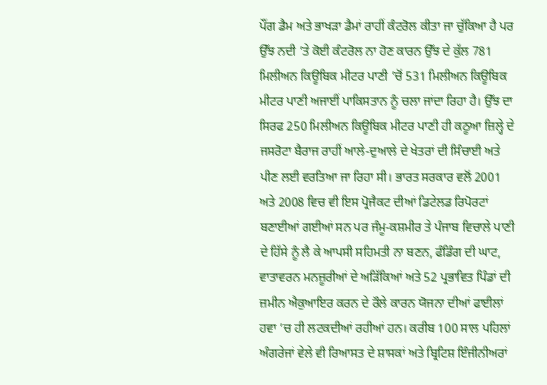ਪੌਂਗ ਡੈਮ ਅਤੇ ਭਾਖੜਾ ਡੈਮਾਂ ਰਾਹੀਂ ਕੰਟਰੋਲ ਕੀਤਾ ਜਾ ਚੁੱਕਿਆ ਹੈ ਪਰ ਉੱਝ ਨਦੀ ’ਤੇ ਕੋਈ ਕੰਟਰੋਲ ਨਾ ਹੋਣ ਕਾਰਨ ਉੱਝ ਦੇ ਕੁੱਲ 781 ਮਿਲੀਅਨ ਕਿਊਬਿਕ ਮੀਟਰ ਪਾਣੀ ’ਚੋਂ 531 ਮਿਲੀਅਨ ਕਿਊਬਿਕ ਮੀਟਰ ਪਾਣੀ ਅਜਾਈਂ ਪਾਕਿਸਤਾਨ ਨੂੰ ਚਲਾ ਜਾਂਦਾ ਰਿਹਾ ਹੈ। ਉੱਝ ਦਾ ਸਿਰਫ 250 ਮਿਲੀਅਨ ਕਿਊਬਿਕ ਮੀਟਰ ਪਾਣੀ ਹੀ ਕਠੂਆ ਜ਼ਿਲ੍ਹੇ ਦੇ ਜਸਰੋਟਾ ਬੈਰਾਜ ਰਾਹੀਂ ਆਲੇ-ਦੁਆਲੇ ਦੇ ਖੇਤਰਾਂ ਦੀ ਸਿੰਚਾਈ ਅਤੇ ਪੀਣ ਲਈ ਵਰਤਿਆ ਜਾ ਰਿਹਾ ਸੀ। ਭਾਰਤ ਸਰਕਾਰ ਵਲੋਂ 2001 ਅਤੇ 2008 ਵਿਚ ਵੀ ਇਸ ਪ੍ਰੋਜੈਕਟ ਦੀਆਂ ਡਿਟੇਲਡ ਰਿਪੋਰਟਾਂ ਬਣਾਈਆਂ ਗਈਆਂ ਸਨ ਪਰ ਜੰਮੂ-ਕਸ਼ਮੀਰ ਤੇ ਪੰਜਾਬ ਵਿਚਾਲੇ ਪਾਣੀ ਦੇ ਹਿੱਸੇ ਨੂੰ ਲੈ ਕੇ ਆਪਸੀ ਸਹਿਮਤੀ ਨਾ ਬਣਨ, ਫੰਡਿੰਗ ਦੀ ਘਾਟ, ਵਾਤਾਵਰਨ ਮਨਜ਼ੂਰੀਆਂ ਦੇ ਅੜਿੱਕਿਆਂ ਅਤੇ 52 ਪ੍ਰਭਾਵਿਤ ਪਿੰਡਾਂ ਦੀ ਜ਼ਮੀਨ ਐਕੁਆਇਰ ਕਰਨ ਦੇ ਰੌਲੇ ਕਾਰਨ ਯੋਜਨਾ ਦੀਆਂ ਫਾਈਲਾਂ ਹਵਾ ’ਚ ਹੀ ਲਟਕਦੀਆਂ ਰਹੀਆਂ ਹਨ। ਕਰੀਬ 100 ਸਾਲ ਪਹਿਲਾਂ ਅੰਗਰੇਜਾਂ ਵੇਲੇ ਵੀ ਰਿਆਸਤ ਦੇ ਸ਼ਾਸਕਾਂ ਅਤੇ ਬ੍ਰਿਟਿਸ਼ ਇੰਜੀਨੀਅਰਾਂ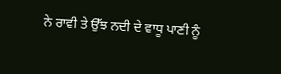ਨੇ ਰਾਵੀ ਤੇ ਉੱਝ ਨਦੀ ਦੇ ਵਾਧੂ ਪਾਣੀ ਨੂੰ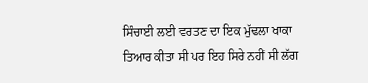ਸਿੰਚਾਈ ਲਈ ਵਰਤਣ ਦਾ ਇਕ ਮੁੱਢਲਾ ਖਾਕਾ ਤਿਆਰ ਕੀਤਾ ਸੀ ਪਰ ਇਹ ਸਿਰੇ ਨਹੀਂ ਸੀ ਲੱਗ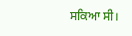ਸਕਿਆ ਸੀ।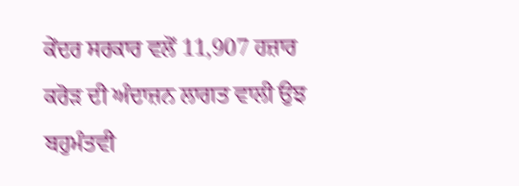ਕੇਂਦਰ ਸਰਕਾਰ ਵਲੋਂ 11,907 ਹਜ਼ਾਰ ਕਰੋੜ ਦੀ ਅੰਦਾਜ਼ਨ ਲਾਗਤ ਵਾਲੀ ਉਝ ਬਹੁਮੰਤਵੀ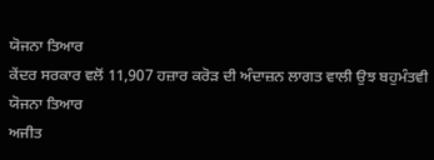ਯੋਜਨਾ ਤਿਆਰ
ਕੇਂਦਰ ਸਰਕਾਰ ਵਲੋਂ 11,907 ਹਜ਼ਾਰ ਕਰੋੜ ਦੀ ਅੰਦਾਜ਼ਨ ਲਾਗਤ ਵਾਲੀ ਉਝ ਬਹੁਮੰਤਵੀ ਯੋਜਨਾ ਤਿਆਰ
ਅਜੀਤ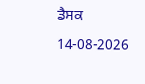ਡੈਸਕ
14-08-2026